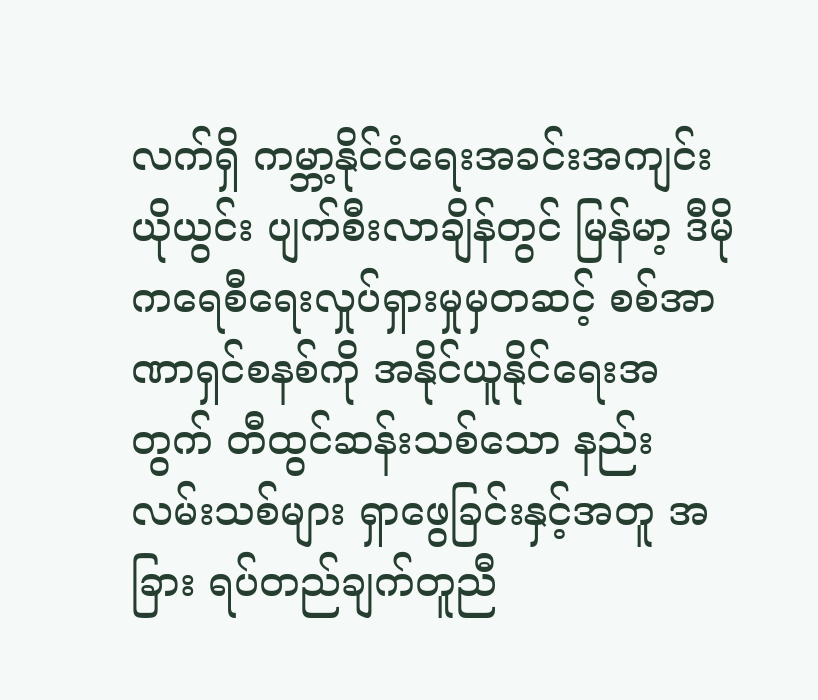လက်ရှိ ကမ္ဘာ့နိုင်ငံရေးအခင်းအကျင်း ယိုယွင်း ပျက်စီးလာချိန်တွင် မြန်မာ့ ဒီမိုကရေစီရေးလှုပ်ရှားမှုမှတဆင့် စစ်အာဏာရှင်စနစ်ကို အနိုင်ယူနိုင်ရေးအတွက် တီထွင်ဆန်းသစ်သော နည်းလမ်းသစ်များ ရှာဖွေခြင်းနှင့်အတူ အခြား ရပ်တည်ချက်တူညီ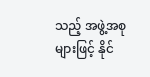သည့် အဖွဲ့အစုများဖြင့် နိုင်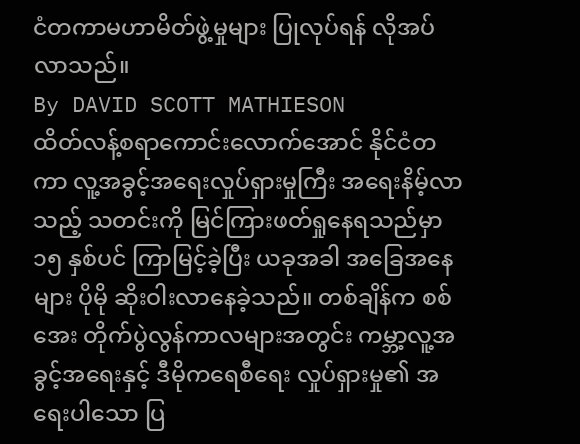ငံတကာမဟာမိတ်ဖွဲ့မှုများ ပြုလုပ်ရန် လိုအပ်လာသည်။
By DAVID SCOTT MATHIESON
ထိတ်လန့်စရာကောင်းလောက်အောင် နိုင်ငံတကာ လူ့အခွင့်အရေးလှုပ်ရှားမှုကြီး အရေးနိမ့်လာသည့် သတင်းကို မြင်ကြားဖတ်ရှုနေရသည်မှာ ၁၅ နှစ်ပင် ကြာမြင့်ခဲ့ပြီး ယခုအခါ အခြေအနေများ ပိုမို ဆိုးဝါးလာနေခဲ့သည်။ တစ်ချိန်က စစ်အေး တိုက်ပွဲလွန်ကာလများအတွင်း ကမ္ဘာ့လူ့အခွင့်အရေးနှင့် ဒီမိုကရေစီရေး လှုပ်ရှားမှု၏ အရေးပါသော ပြ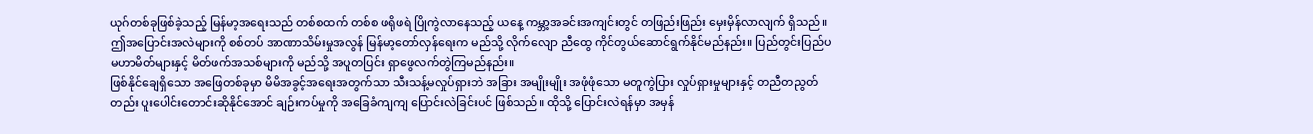ယုဂ်တစ်ခုဖြစ်ခဲ့သည့် မြန်မာ့အရေးသည် တစ်စထက် တစ်စ ဖရိုဖရဲ ပြိုကွဲလာနေသည့် ယနေ့ ကမ္ဘာ့အခင်းအကျင်းတွင် တဖြည်းဖြည်း မှေးမှိန်လာလျက် ရှိသည်။
ဤအပြောင်းအလဲများကို စစ်တပ် အာဏာသိမ်းမှုအလွန် မြန်မာ့တော်လှန်ရေးက မည်သို့ လိုက်လျော ညီထွေ ကိုင်တွယ်ဆောင်ရွက်နိုင်မည်နည်း။ ပြည်တွင်းပြည်ပ မဟာမိတ်များနှင့် မိတ်ဖက်အသစ်များကို မည်သို့ အပူတပြင်း ရှာဖွေလက်တွဲကြမည်နည်း။
ဖြစ်နိုင်ချေရှိသော အဖြေတစ်ခုမှာ မိမိအခွင့်အရေးအတွက်သာ သီးသန့်မလှုပ်ရှားဘဲ အခြား အမျိုးမျိုး အဖုံဖုံသော မတူကွဲပြား လှုပ်ရှားမှုများနှင့် တညီတညွတ်တည်း ပူးပေါင်းတောင်းဆိုနိုင်အောင် ချဉ်းကပ်မှုကို အခြေခံကျကျ ပြောင်းလဲခြင်းပင် ဖြစ်သည်။ ထိုသို့ ပြောင်းလဲရန်မှာ အမှန်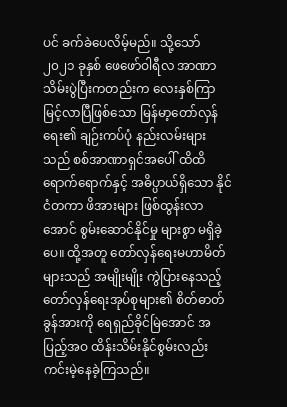ပင် ခက်ခဲပေလိမ့်မည်။ သို့သော် ၂၀၂၁ ခုနှစ် ဖေဖော်ဝါရီလ အာဏာသိမ်းပွဲပြီးကတည်းက လေးနှစ်ကြာမြင့်လာပြီဖြစ်သော မြန်မာ့တော်လှန်ရေး၏ ချဉ်းကပ်ပုံ နည်းလမ်းများသည် စစ်အာဏာရှင်အပေါ် ထိထိရောက်ရောက်နှင့် အဓိပ္ပာယ်ရှိသော နိုင်ငံတကာ ဖိအားများ ဖြစ်ထွန်းလာအောင် စွမ်းဆောင်နိုင်မှု များစွာ မရှိခဲ့ပေ။ ထို့အတူ တော်လှန်ရေးမဟာမိတ်များသည် အမျိုးမျိုး ကွဲပြားနေသည့် တော်လှန်ရေးအုပ်စုများ၏ စိတ်ဓာတ်ခွန်အားကို ရေရှည်ခိုင်မြဲအောင် အပြည့်အဝ ထိန်းသိမ်းနိုင်စွမ်းလည်း ကင်းမဲ့နေခဲ့ကြသည်။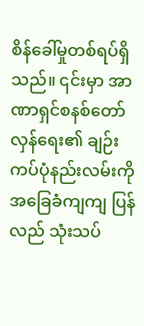စိန်ခေါ်မှုတစ်ရပ်ရှိသည်။ ၎င်းမှာ အာဏာရှင်စနစ်တော်လှန်ရေး၏ ချဉ်းကပ်ပုံနည်းလမ်းကို အခြေခံကျကျ ပြန်လည် သုံးသပ်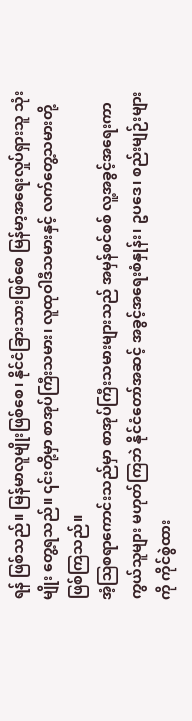ရန် ဖြစ်သည်။ မြန်မာလူမျိုးဖြစ်စေ၊ နိုင်ငံခြားသားဖြစ်စေ မြန်မာ့အရေးလှုပ်ရှားသူ သုံးမျိုး တွေ့ရသည်။ ၎င်းတို့မှာ စာအုပ်ကြီးသမား၊ လူထုဝါဒီသမားနှင့် လက်တွေ့သမားတို့ ဖြစ်ကြသည်။
အံ့ဩစရာကောင်းသည်မှာ စာအုပ်ကြီးသမားများသည် အမှန်စင်စစ် လူ့အခွင့်အရေးကာကွယ်သူများ မဟုတ်ကြဘဲ နိုင်ငံတော်အဆင့် အခွင့်အရေးစံနှုန်း၊ ဥပဒေ၊ စည်းမျဉ်းများကို ကိုင်စွဲထား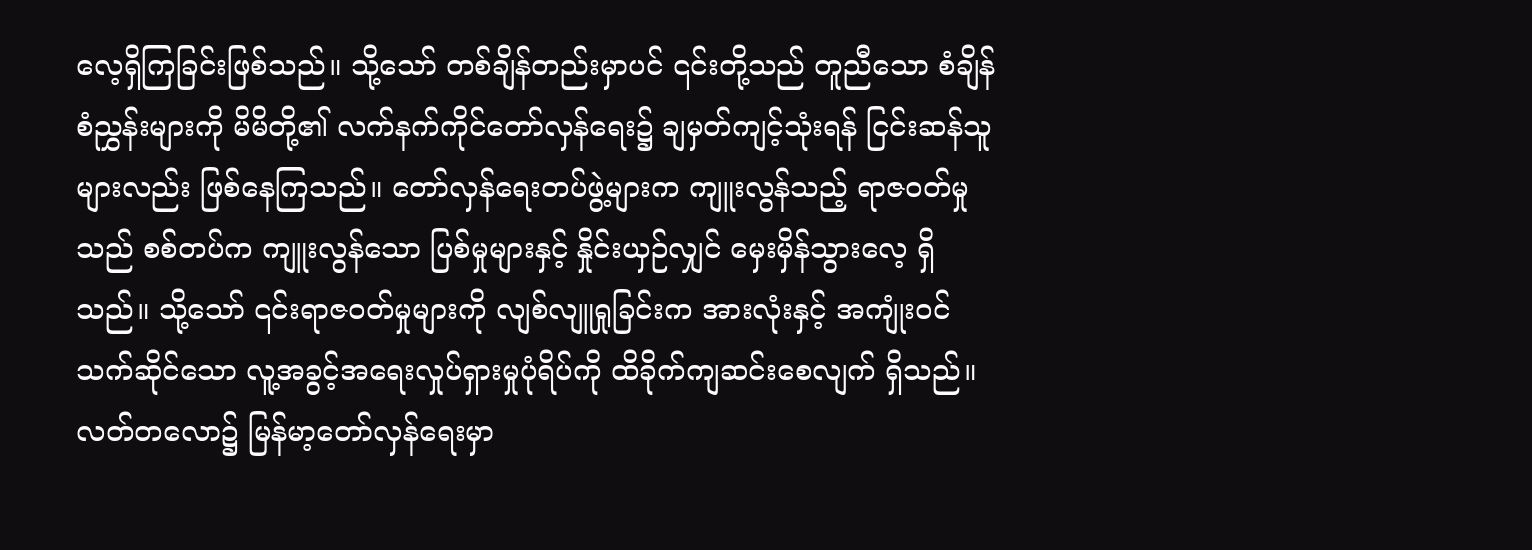လေ့ရှိကြခြင်းဖြစ်သည်။ သို့သော် တစ်ချိန်တည်းမှာပင် ၎င်းတို့သည် တူညီသော စံချိန်စံညွှန်းများကို မိမိတို့၏ လက်နက်ကိုင်တော်လှန်ရေး၌ ချမှတ်ကျင့်သုံးရန် ငြင်းဆန်သူများလည်း ဖြစ်နေကြသည်။ တော်လှန်ရေးတပ်ဖွဲ့များက ကျူးလွန်သည့် ရာဇဝတ်မှုသည် စစ်တပ်က ကျူးလွန်သော ပြစ်မှုများနှင့် နှိုင်းယှဉ်လျှင် မှေးမှိန်သွားလေ့ ရှိသည်။ သို့သော် ၎င်းရာဇဝတ်မှုများကို လျစ်လျူရှုခြင်းက အားလုံးနှင့် အကျုံးဝင်သက်ဆိုင်သော လူ့အခွင့်အရေးလှုပ်ရှားမှုပုံရိပ်ကို ထိခိုက်ကျဆင်းစေလျက် ရှိသည်။
လတ်တလော၌ မြန်မာ့တော်လှန်ရေးမှာ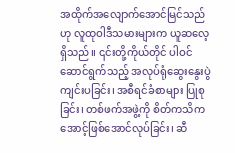အထိုက်အလျောက်အောင်မြင်သည်ဟု လူထုဝါဒီသမားများက ယူဆလေ့ရှိသည်။ ၎င်းတို့ကိုယ်တိုင် ပါဝင် ဆောင်ရွက်သည့် အလုပ်ရုံဆွေးနွေးပွဲ ကျင်းပခြင်း၊ အစီရင်ခံစာများ ပြုစုခြင်း၊ တစ်ဖက်အဖွဲ့ကို စိတ်ကသိကအောင့်ဖြစ်အောင်လုပ်ခြင်း၊ ဆီ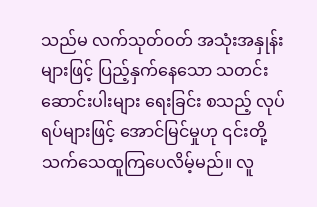သည်မ လက်သုတ်ဝတ် အသုံးအနှုန်းများဖြင့် ပြည့်နှက်နေသော သတင်းဆောင်းပါးများ ရေးခြင်း စသည့် လုပ်ရပ်များဖြင့် အောင်မြင်မှုဟု ၎င်းတို့ သက်သေထူကြပေလိမ့်မည်။ လူ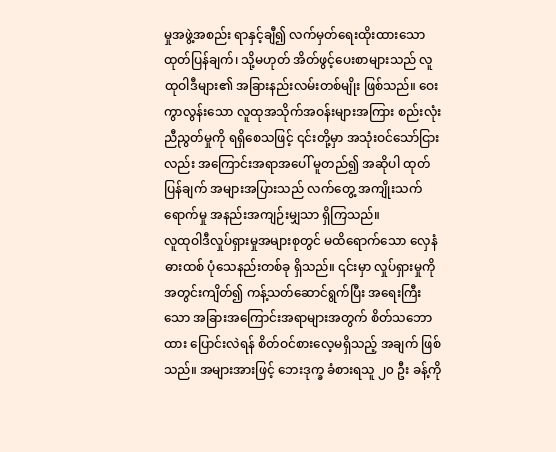မှုအဖွဲ့အစည်း ရာနှင့်ချီ၍ လက်မှတ်ရေးထိုးထားသော ထုတ်ပြန်ချက်၊ သို့မဟုတ် အိတ်ဖွင့်ပေးစာများသည် လူထုဝါဒီများ၏ အခြားနည်းလမ်းတစ်မျိုး ဖြစ်သည်။ ဝေးကွာလွန်းသော လူထုအသိုက်အဝန်းများအကြား စည်းလုံးညီညွတ်မှုကို ရရှိစေသဖြင့် ၎င်းတို့မှာ အသုံးဝင်သော်ငြားလည်း အကြောင်းအရာအပေါ် မူတည်၍ အဆိုပါ ထုတ်ပြန်ချက် အများအပြားသည် လက်တွေ့ အကျိုးသက်ရောက်မှု အနည်းအကျဉ်းမျှသာ ရှိကြသည်။
လူထုဝါဒီလှုပ်ရှားမှုအများစုတွင် မထိရောက်သော လှေနံဓားထစ် ပုံသေနည်းတစ်ခု ရှိသည်။ ၎င်းမှာ လှုပ်ရှားမှုကို အတွင်းကျိတ်၍ ကန့်သတ်ဆောင်ရွက်ပြီး အရေးကြီးသော အခြားအကြောင်းအရာများအတွက် စိတ်သဘောထား ပြောင်းလဲရန် စိတ်ဝင်စားလေ့မရှိသည့် အချက် ဖြစ်သည်။ အများအားဖြင့် ဘေးဒုက္ခ ခံစားရသူ ၂၀ ဦး ခန့်ကို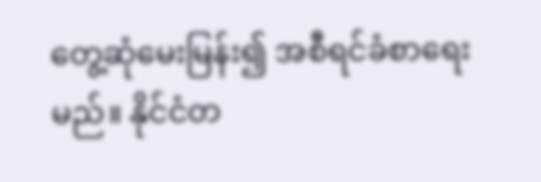တွေ့ဆုံမေးမြန်း၍ အစီရင်ခံစာရေးမည်။ နိုင်ငံတ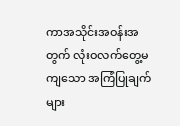ကာအသိုင်းအဝန်းအတွက် လုံးဝလက်တွေ့မကျသော အကြံပြုချက်များ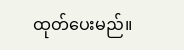ထုတ်ပေးမည်။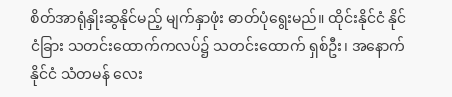စိတ်အာရုံနှိုးဆွနိုင်မည့် မျက်နှာဖုံး ဓာတ်ပုံရွေးမည်။ ထိုင်းနိုင်ငံ နိုင်ငံခြား သတင်းထောက်ကလပ်၌ သတင်းထောက် ရှစ်ဦး၊ အနောက်နိုင်ငံ သံတမန် လေး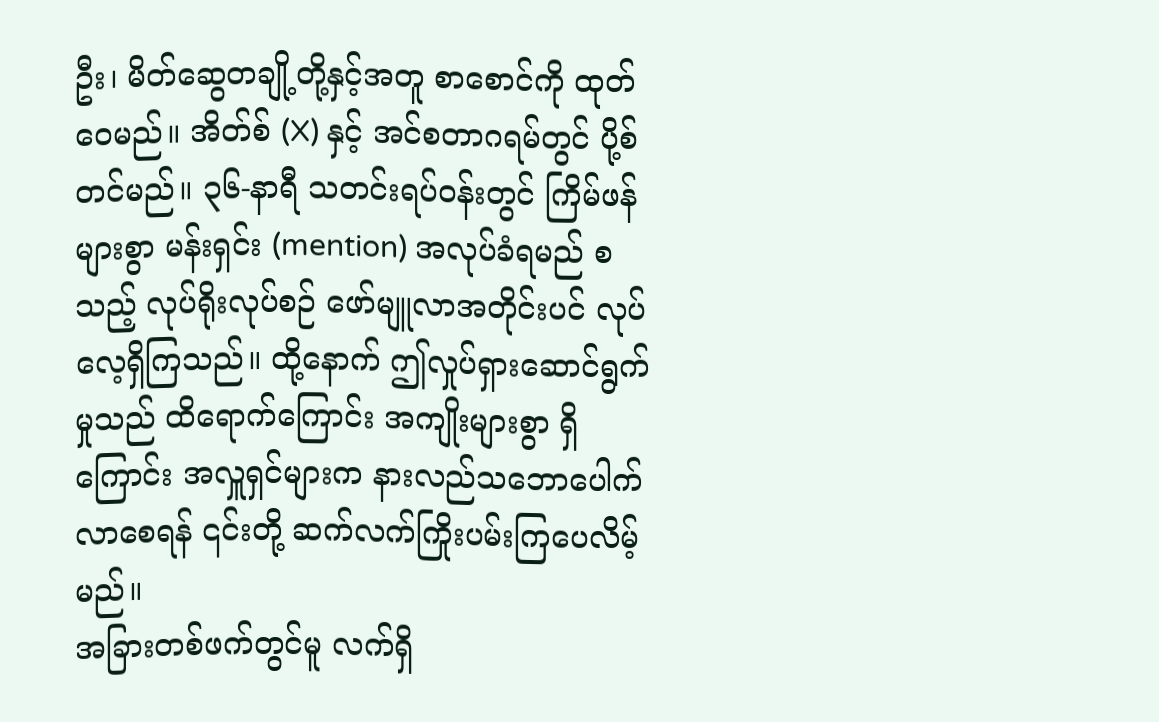ဦး၊ မိတ်ဆွေတချို့တို့နှင့်အတူ စာစောင်ကို ထုတ်ဝေမည်။ အိတ်စ် (X) နှင့် အင်စတာဂရမ်တွင် ပို့စ်တင်မည်။ ၃၆-နာရီ သတင်းရပ်ဝန်းတွင် ကြိမ်ဖန်များစွာ မန်းရှင်း (mention) အလုပ်ခံရမည် စသည့် လုပ်ရိုးလုပ်စဉ် ဖော်မျူလာအတိုင်းပင် လုပ်လေ့ရှိကြသည်။ ထို့နောက် ဤလှုပ်ရှားဆောင်ရွက်မှုသည် ထိရောက်ကြောင်း အကျိုးများစွာ ရှိကြောင်း အလှူရှင်များက နားလည်သဘောပေါက်လာစေရန် ၎င်းတို့ ဆက်လက်ကြိုးပမ်းကြပေလိမ့်မည်။
အခြားတစ်ဖက်တွင်မူ လက်ရှိ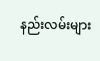နည်းလမ်းများ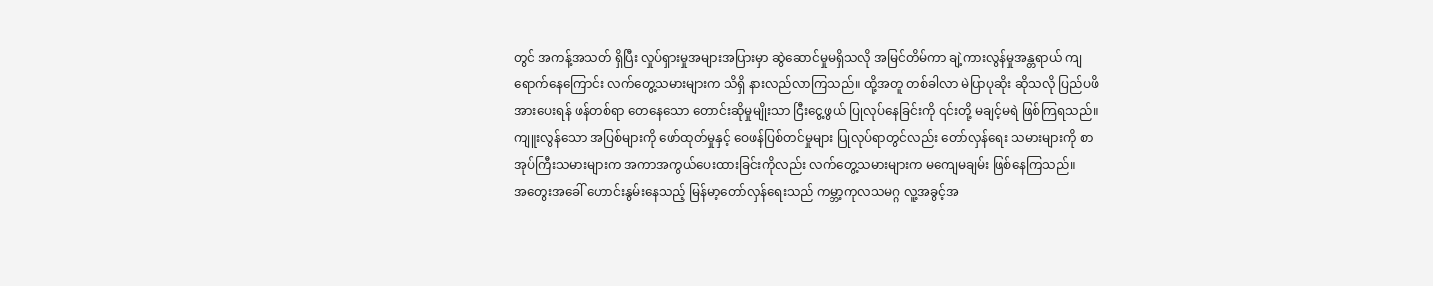တွင် အကန့်အသတ် ရှိပြီး လှုပ်ရှားမှုအများအပြားမှာ ဆွဲဆောင်မှုမရှိသလို အမြင်တိမ်ကာ ချဲ့ကားလွန်မှုအန္တရာယ် ကျရောက်နေကြောင်း လက်တွေ့သမားများက သိရှိ နားလည်လာကြသည်။ ထို့အတူ တစ်ခါလာ မဲပြာပုဆိုး ဆိုသလို ပြည်ပဖိအားပေးရန် ဖန်တစ်ရာ တေနေသော တောင်းဆိုမှုမျိုးသာ ငြီးငွေ့ဖွယ် ပြုလုပ်နေခြင်းကို ၎င်းတို့ မချင့်မရဲ ဖြစ်ကြရသည်။
ကျူးလွန်သော အပြစ်များကို ဖော်ထုတ်မှုနှင့် ဝေဖန်ပြစ်တင်မှုများ ပြုလုပ်ရာတွင်လည်း တော်လှန်ရေး သမားများကို စာအုပ်ကြီးသမားများက အကာအကွယ်ပေးထားခြင်းကိုလည်း လက်တွေ့သမားများက မကျေမချမ်း ဖြစ်နေကြသည်။
အတွေးအခေါ် ဟောင်းနွမ်းနေသည့် မြန်မာ့တော်လှန်ရေးသည် ကမ္ဘာ့ကုလသမဂ္ဂ လူ့အခွင့်အ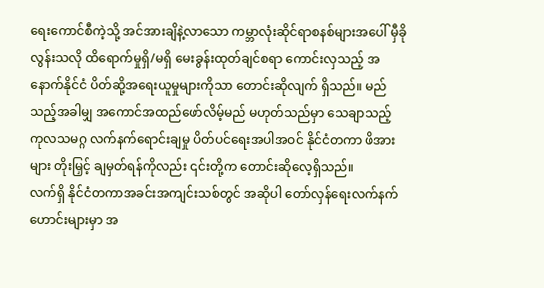ရေးကောင်စီကဲ့သို့ အင်အားချိနဲ့လာသော ကမ္ဘာလုံးဆိုင်ရာစနစ်များအပေါ် မှီခိုလွန်းသလို ထိရောက်မှုရှိ/မရှိ မေးခွန်းထုတ်ချင်စရာ ကောင်းလှသည့် အနောက်နိုင်ငံ ပိတ်ဆို့အရေးယူမှုများကိုသာ တောင်းဆိုလျက် ရှိသည်။ မည်သည့်အခါမျှ အကောင်အထည်ဖော်လိမ့်မည် မဟုတ်သည်မှာ သေချာသည့် ကုလသမဂ္ဂ လက်နက်ရောင်းချမှု ပိတ်ပင်ရေးအပါအဝင် နိုင်ငံတကာ ဖိအားများ တိုးမြှင့် ချမှတ်ရန်ကိုလည်း ၎င်းတို့က တောင်းဆိုလေ့ရှိသည်။
လက်ရှိ နိုင်ငံတကာအခင်းအကျင်းသစ်တွင် အဆိုပါ တော်လှန်ရေးလက်နက်ဟောင်းများမှာ အ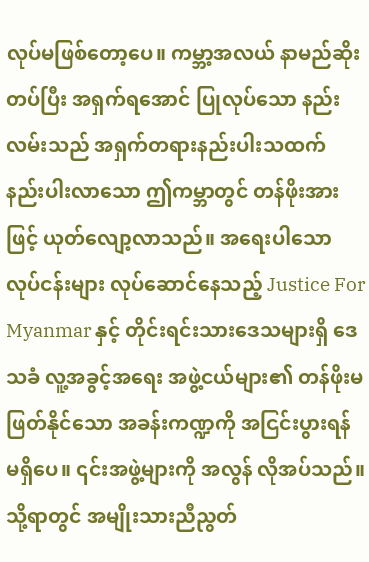လုပ်မဖြစ်တော့ပေ။ ကမ္ဘာ့အလယ် နာမည်ဆိုးတပ်ပြီး အရှက်ရအောင် ပြုလုပ်သော နည်းလမ်းသည် အရှက်တရားနည်းပါးသထက် နည်းပါးလာသော ဤကမ္ဘာတွင် တန်ဖိုးအားဖြင့် ယုတ်လျော့လာသည်။ အရေးပါသော လုပ်ငန်းများ လုပ်ဆောင်နေသည့် Justice For Myanmar နှင့် တိုင်းရင်းသားဒေသများရှိ ဒေသခံ လူ့အခွင့်အရေး အဖွဲ့ငယ်များ၏ တန်ဖိုးမဖြတ်နိုင်သော အခန်းကဏ္ဍကို အငြင်းပွားရန် မရှိပေ။ ၎င်းအဖွဲ့များကို အလွန် လိုအပ်သည်။ သို့ရာတွင် အမျိုးသားညီညွတ်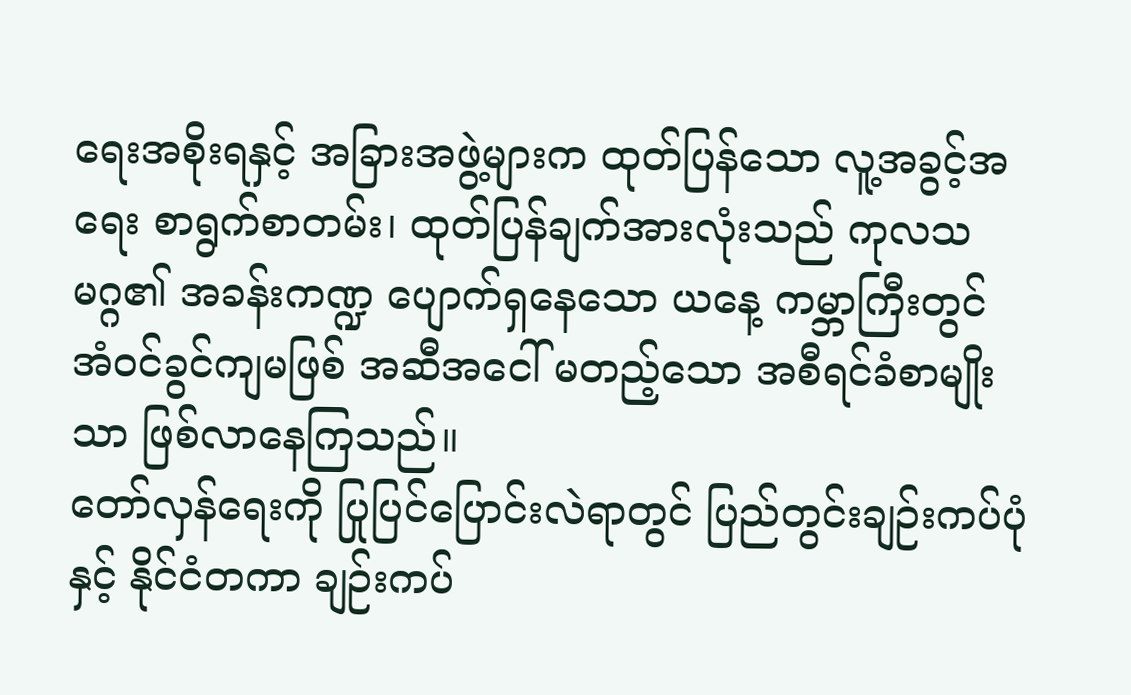ရေးအစိုးရနှင့် အခြားအဖွဲ့များက ထုတ်ပြန်သော လူ့အခွင့်အရေး စာရွက်စာတမ်း၊ ထုတ်ပြန်ချက်အားလုံးသည် ကုလသမဂ္ဂ၏ အခန်းကဏ္ဍ ပျောက်ရှနေသော ယနေ့ ကမ္ဘာကြီးတွင် အံဝင်ခွင်ကျမဖြစ် အဆီအငေါ် မတည့်သော အစီရင်ခံစာမျိုးသာ ဖြစ်လာနေကြသည်။
တော်လှန်ရေးကို ပြုပြင်ပြောင်းလဲရာတွင် ပြည်တွင်းချဉ်းကပ်ပုံနှင့် နိုင်ငံတကာ ချဉ်းကပ်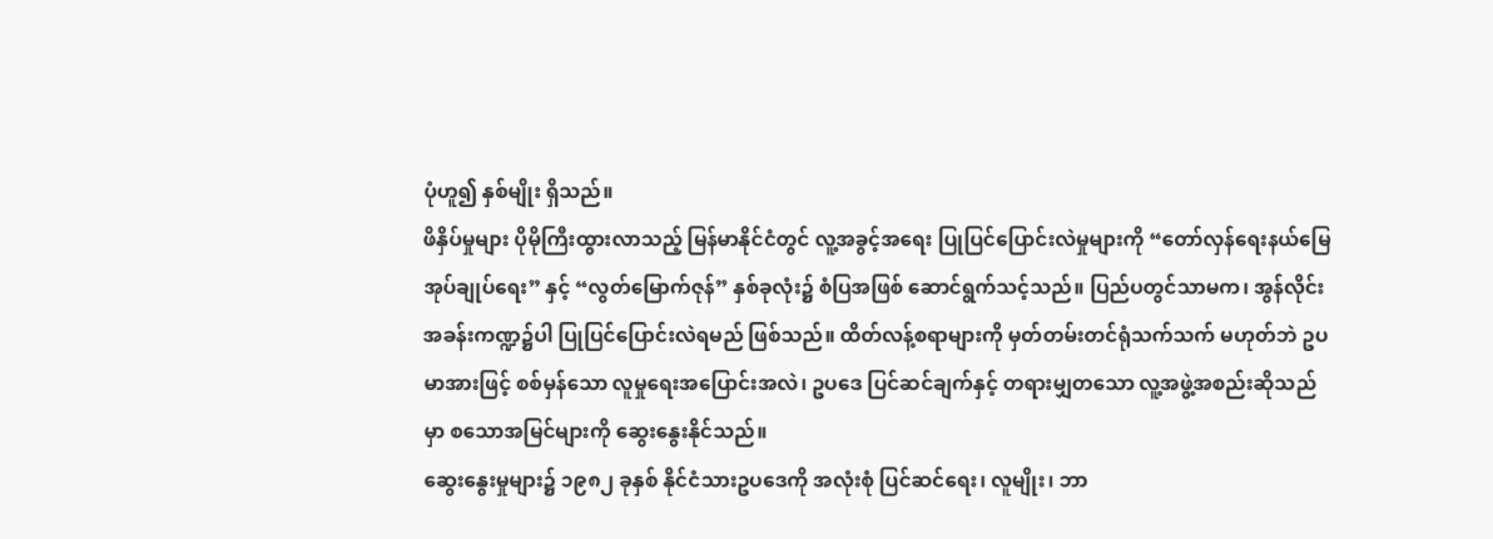ပုံဟူ၍ နှစ်မျိုး ရှိသည်။
ဖိနှိပ်မှုများ ပိုမိုကြီးထွားလာသည့် မြန်မာနိုင်ငံတွင် လူ့အခွင့်အရေး ပြုပြင်ပြောင်းလဲမှုများကို “တော်လှန်ရေးနယ်မြေအုပ်ချုပ်ရေး” နှင့် “လွတ်မြောက်ဇုန်” နှစ်ခုလုံး၌ စံပြအဖြစ် ဆောင်ရွက်သင့်သည်။ ပြည်ပတွင်သာမက၊ အွန်လိုင်းအခန်းကဏ္ဍ၌ပါ ပြုပြင်ပြောင်းလဲရမည် ဖြစ်သည်။ ထိတ်လန့်စရာများကို မှတ်တမ်းတင်ရုံသက်သက် မဟုတ်ဘဲ ဥပမာအားဖြင့် စစ်မှန်သော လူမှုရေးအပြောင်းအလဲ၊ ဥပဒေ ပြင်ဆင်ချက်နှင့် တရားမျှတသော လူ့အဖွဲ့အစည်းဆိုသည်မှာ စသောအမြင်များကို ဆွေးနွေးနိုင်သည်။
ဆွေးနွေးမှုများ၌ ၁၉၈၂ ခုနှစ် နိုင်ငံသားဥပဒေကို အလုံးစုံ ပြင်ဆင်ရေး၊ လူမျိုး၊ ဘာ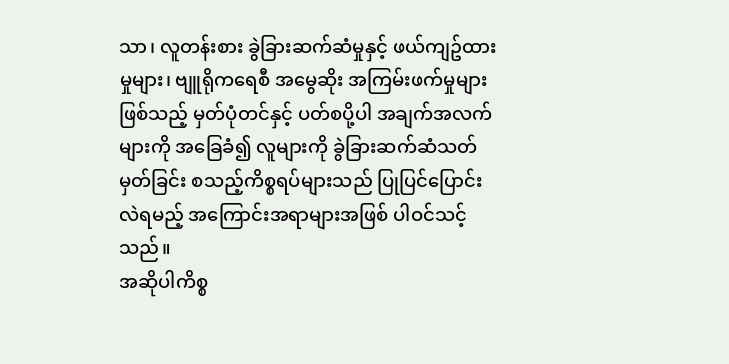သာ၊ လူတန်းစား ခွဲခြားဆက်ဆံမှုနှင့် ဖယ်ကျဥ်ထားမှုများ၊ ဗျူရိုကရေစီ အမွေဆိုး အကြမ်းဖက်မှုများဖြစ်သည့် မှတ်ပုံတင်နှင့် ပတ်စပို့ပါ အချက်အလက်များကို အခြေခံ၍ လူများကို ခွဲခြားဆက်ဆံသတ်မှတ်ခြင်း စသည့်ကိစ္စရပ်များသည် ပြုပြင်ပြောင်းလဲရမည့် အကြောင်းအရာများအဖြစ် ပါဝင်သင့်သည်။
အဆိုပါကိစ္စ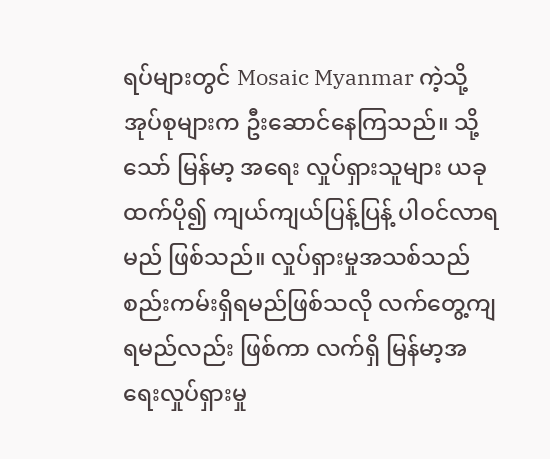ရပ်များတွင် Mosaic Myanmar ကဲ့သို့ အုပ်စုများက ဦးဆောင်နေကြသည်။ သို့သော် မြန်မာ့ အရေး လှုပ်ရှားသူများ ယခုထက်ပို၍ ကျယ်ကျယ်ပြန့်ပြန့် ပါဝင်လာရမည် ဖြစ်သည်။ လှုပ်ရှားမှုအသစ်သည် စည်းကမ်းရှိရမည်ဖြစ်သလို လက်တွေ့ကျရမည်လည်း ဖြစ်ကာ လက်ရှိ မြန်မာ့အရေးလှုပ်ရှားမှု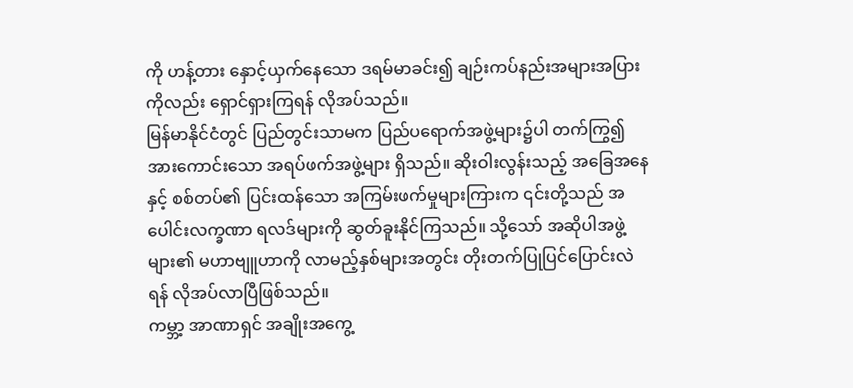ကို ဟန့်တား နှောင့်ယှက်နေသော ဒရမ်မာခင်း၍ ချဉ်းကပ်နည်းအများအပြားကိုလည်း ရှောင်ရှားကြရန် လိုအပ်သည်။
မြန်မာနိုင်ငံတွင် ပြည်တွင်းသာမက ပြည်ပရောက်အဖွဲ့များ၌ပါ တက်ကြွ၍ အားကောင်းသော အရပ်ဖက်အဖွဲ့များ ရှိသည်။ ဆိုးဝါးလွန်းသည့် အခြေအနေနှင့် စစ်တပ်၏ ပြင်းထန်သော အကြမ်းဖက်မှုများကြားက ၎င်းတို့သည် အပေါင်းလက္ခဏာ ရလဒ်များကို ဆွတ်ခူးနိုင်ကြသည်။ သို့သော် အဆိုပါအဖွဲ့များ၏ မဟာဗျူဟာကို လာမည့်နှစ်များအတွင်း တိုးတက်ပြုပြင်ပြောင်းလဲရန် လိုအပ်လာပြီဖြစ်သည်။
ကမ္ဘာ့ အာဏာရှင် အချိုးအကွေ့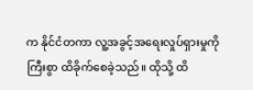က နိုင်ငံတကာ လူ့အခွင့်အရေးလှုပ်ရှားမှုကို ကြီးစွာ ထိခိုက်စေခဲ့သည်။ ထိုသို့ ထိ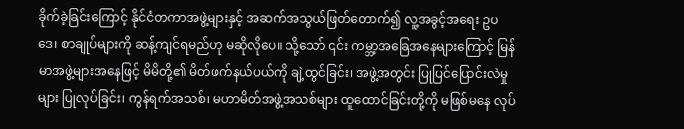ခိုက်ခဲ့ခြင်းကြောင့် နိုင်ငံတကာအဖွဲ့များနှင့် အဆက်အသွယ်ဖြတ်တောက်၍ လူ့အခွင့်အရေး ဥပဒေ၊ စာချုပ်များကို ဆန့်ကျင်ရမည်ဟု မဆိုလိုပေ။ သို့သော် ၎င်း ကမ္ဘာ့အခြေအနေများကြောင့် မြန်မာအဖွဲ့များအနေဖြင့် မိမိတို့၏ မိတ်ဖက်နယ်ပယ်ကို ချဲ့ထွင်ခြင်း၊ အဖွဲ့အတွင်း ပြုပြင်ပြောင်းလဲမှုများ ပြုလုပ်ခြင်း၊ ကွန်ရက်အသစ်၊ မဟာမိတ်အဖွဲ့အသစ်များ ထူထောင်ခြင်းတို့ကို မဖြစ်မနေ လုပ်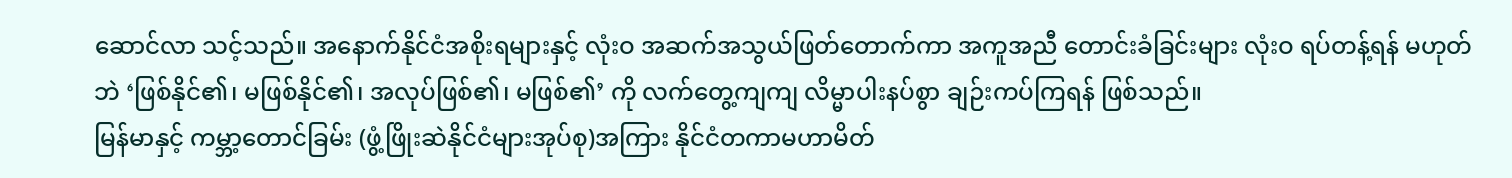ဆောင်လာ သင့်သည်။ အနောက်နိုင်ငံအစိုးရများနှင့် လုံးဝ အဆက်အသွယ်ဖြတ်တောက်ကာ အကူအညီ တောင်းခံခြင်းများ လုံးဝ ရပ်တန့်ရန် မဟုတ်ဘဲ ‘ဖြစ်နိုင်၏၊ မဖြစ်နိုင်၏၊ အလုပ်ဖြစ်၏၊ မဖြစ်၏’ ကို လက်တွေ့ကျကျ လိမ္မာပါးနပ်စွာ ချဉ်းကပ်ကြရန် ဖြစ်သည်။
မြန်မာနှင့် ကမ္ဘာ့တောင်ခြမ်း (ဖွံ့ဖြိုးဆဲနိုင်ငံများအုပ်စု)အကြား နိုင်ငံတကာမဟာမိတ်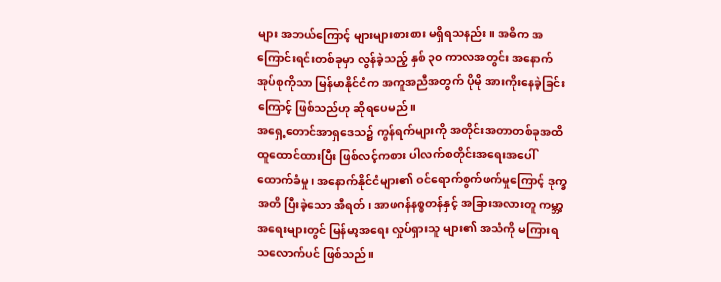များ အဘယ်ကြောင့် များများစားစား မရှိရသနည်း။ အဓိက အကြောင်းရင်းတစ်ခုမှာ လွန်ခဲ့သည့် နှစ် ၃၀ ကာလအတွင်း အနောက်အုပ်စုကိုသာ မြန်မာနိုင်ငံက အကူအညီအတွက် ပိုမို အားကိုးနေခဲ့ခြင်းကြောင့် ဖြစ်သည်ဟု ဆိုရပေမည်။
အရှေ့တောင်အာရှဒေသ၌ ကွန်ရက်များကို အတိုင်းအတာတစ်ခုအထိ ထူထောင်ထားပြီး ဖြစ်လင့်ကစား ပါလက်စတိုင်းအရေးအပေါ် ထောက်ခံမှု၊ အနောက်နိုင်ငံများ၏ ဝင်ရောက်စွက်ဖက်မှုကြောင့် ဒုက္ခအတိ ပြီးခဲ့သော အီရတ်၊ အာဖဂန်နစ္စတန်နှင့် အခြားအလားတူ ကမ္ဘာ့အရေးများတွင် မြန်မာ့အရေး လှုပ်ရှားသူ များ၏ အသံကို မကြားရသလောက်ပင် ဖြစ်သည်။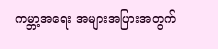ကမ္ဘာ့အရေး အများအပြားအတွက်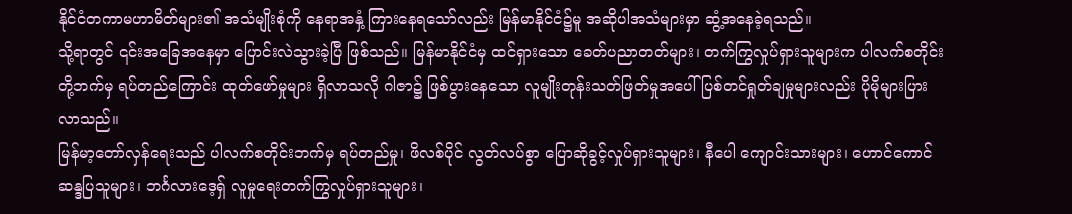နိုင်ငံတကာမဟာမိတ်များ၏ အသံမျိုးစုံကို နေရာအနှံ့ ကြားနေရသော်လည်း မြန်မာနိုင်ငံ၌မူ အဆိုပါအသံများမှာ ဆွံ့အနေခဲ့ရသည်။
သို့ရာတွင် ၎င်းအခြေအနေမှာ ပြောင်းလဲသွားခဲ့ပြီ ဖြစ်သည်။ မြန်မာနိုင်ငံမှ ထင်ရှားသော ခေတ်ပညာတတ်များ၊ တက်ကြွလှုပ်ရှားသူများက ပါလက်စတိုင်းတို့ဘက်မှ ရပ်တည်ကြောင်း ထုတ်ဖော်မှုများ ရှိလာသလို ဂါဇာ၌ ဖြစ်ပွားနေသော လူမျိုးတုန်းသတ်ဖြတ်မှုအပေါ် ပြစ်တင်ရှုတ်ချမှုများလည်း ပိုမိုများပြားလာသည်။
မြန်မာ့တော်လှန်ရေးသည် ပါလက်စတိုင်းဘက်မှ ရပ်တည်မှု၊ ဖိလစ်ပိုင် လွတ်လပ်စွာ ပြောဆိုခွင့်လှုပ်ရှားသူများ၊ နီပေါ ကျောင်းသားများ၊ ဟောင်ကောင် ဆန္ဒပြသူများ၊ ဘင်္ဂလားဒေ့ရှ် လူမှုရေးတက်ကြွလှုပ်ရှားသူများ၊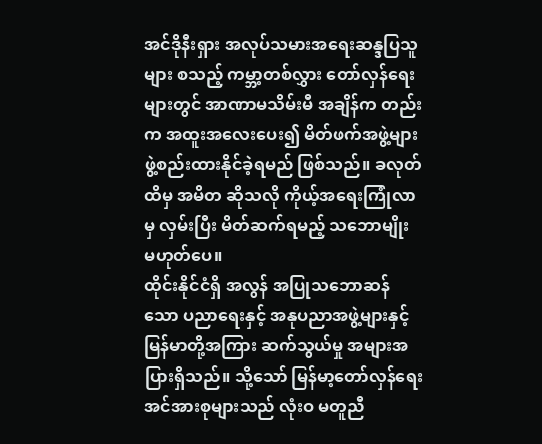အင်ဒိုနီးရှား အလုပ်သမားအရေးဆန္ဒပြသူများ စသည့် ကမ္ဘာ့တစ်လွှား တော်လှန်ရေးများတွင် အာဏာမသိမ်းမီ အချိန်က တည်းက အထူးအလေးပေး၍ မိတ်ဖက်အဖွဲ့များ ဖွဲ့စည်းထားနိုင်ခဲ့ရမည် ဖြစ်သည်။ ခလုတ်ထိမှ အမိတ ဆိုသလို ကိုယ့်အရေးကြုံလာမှ လှမ်းပြီး မိတ်ဆက်ရမည့် သဘောမျိုး မဟုတ်ပေ။
ထိုင်းနိုင်ငံရှိ အလွန် အပြုသဘောဆန်သော ပညာရေးနှင့် အနုပညာအဖွဲ့များနှင့် မြန်မာတို့အကြား ဆက်သွယ်မှု အများအပြားရှိသည်။ သို့သော် မြန်မာ့တော်လှန်ရေးအင်အားစုများသည် လုံးဝ မတူညီ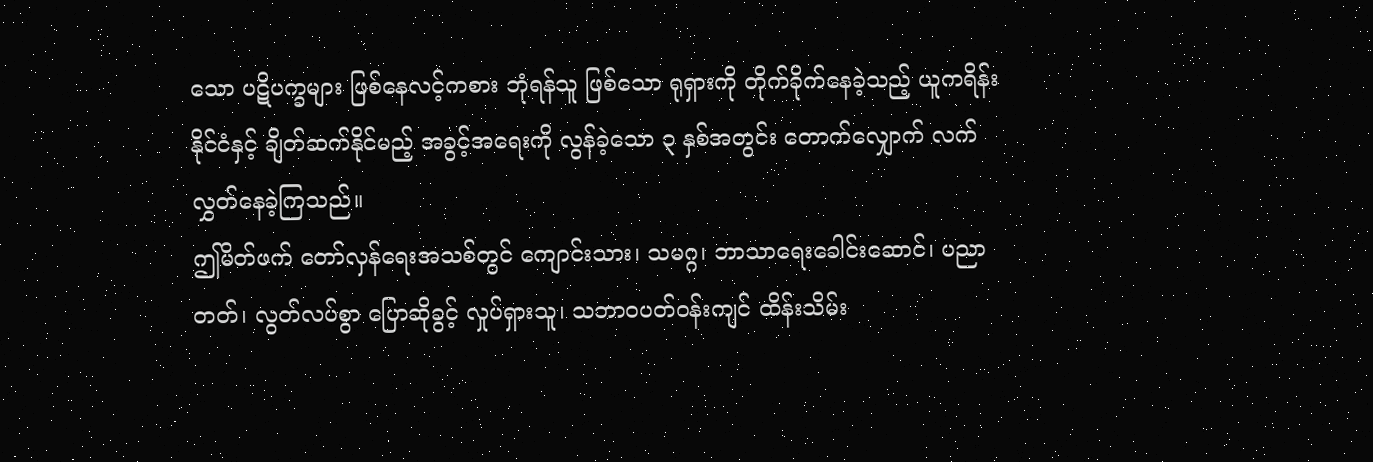သော ပဋိပက္ခများ ဖြစ်နေလင့်ကစား ဘုံရန်သူ ဖြစ်သော ရုရှားကို တိုက်ခိုက်နေခဲ့သည့် ယူကရိန်းနိုင်ငံနှင့် ချိတ်ဆက်နိုင်မည့် အခွင့်အရေးကို လွန်ခဲ့သော ၃ နှစ်အတွင်း တောက်လျှောက် လက်လွှတ်နေခဲ့ကြသည်။
ဤမိတ်ဖက် တော်လှန်ရေးအသစ်တွင် ကျောင်းသား၊ သမဂ္ဂ၊ ဘာသာရေးခေါင်းဆောင်၊ ပညာတတ်၊ လွတ်လပ်စွာ ပြောဆိုခွင့် လှုပ်ရှားသူ၊ သဘာဝပတ်ဝန်းကျင် ထိန်းသိမ်း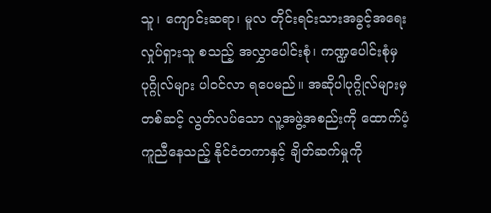သူ၊ ကျောင်းဆရာ၊ မူလ တိုင်းရင်းသားအခွင့်အရေး လှုပ်ရှားသူ စသည့် အလွှာပေါင်းစုံ၊ ကဏ္ဍပေါင်းစုံမှ ပုဂ္ဂိုလ်များ ပါဝင်လာ ရပေမည်။ အဆိုပါပုဂ္ဂိုလ်များမှတစ်ဆင့် လွတ်လပ်သော လူ့အဖွဲ့အစည်းကို ထောက်ပံ့ကူညီနေသည့် နိုင်ငံတကာနှင့် ချိတ်ဆက်မှုကို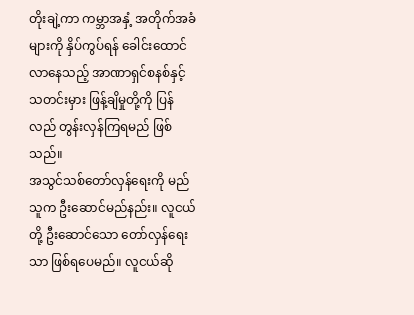တိုးချဲ့ကာ ကမ္ဘာအနှံ့ အတိုက်အခံများကို နှိပ်ကွပ်ရန် ခေါင်းထောင်လာနေသည့် အာဏာရှင်စနစ်နှင့် သတင်းမှား ဖြန့်ချိမှုတို့ကို ပြန်လည် တွန်းလှန်ကြရမည် ဖြစ်သည်။
အသွင်သစ်တော်လှန်ရေးကို မည်သူက ဦးဆောင်မည်နည်း။ လူငယ်တို့ ဦးဆောင်သော တော်လှန်ရေးသာ ဖြစ်ရပေမည်။ လူငယ်ဆို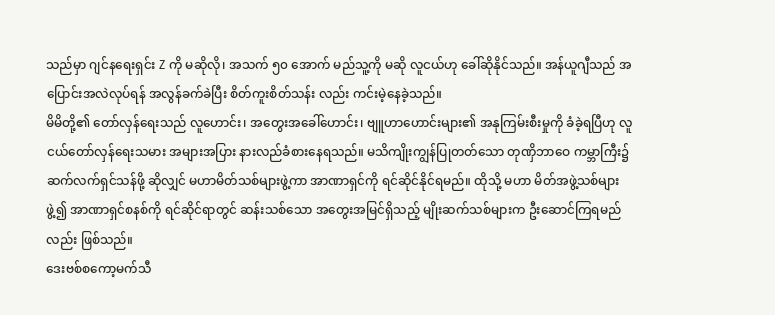သည်မှာ ဂျင်နရေးရှင်း Z ကို မဆိုလို၊ အသက် ၅၀ အောက် မည်သူ့ကို မဆို လူငယ်ဟု ခေါ်ဆိုနိုင်သည်။ အန်ယူဂျီသည် အပြောင်းအလဲလုပ်ရန် အလွန်ခက်ခဲပြီး စိတ်ကူးစိတ်သန်း လည်း ကင်းမဲ့နေခဲ့သည်။
မိမိတို့၏ တော်လှန်ရေးသည် လူဟောင်း၊ အတွေးအခေါ်ဟောင်း၊ ဗျူဟာဟောင်းများ၏ အနုကြမ်းစီးမှုကို ခံခဲ့ရပြီဟု လူငယ်တော်လှန်ရေးသမား အများအပြား နားလည်ခံစားနေရသည်။ မသိကျိုးကျွန်ပြုတတ်သော တုဏှိဘာဝေ ကမ္ဘာကြီး၌ ဆက်လက်ရှင်သန်ဖို့ ဆိုလျှင် မဟာမိတ်သစ်များဖွဲ့ကာ အာဏာရှင်ကို ရင်ဆိုင်နိုင်ရမည်။ ထိုသို့ မဟာ မိတ်အဖွဲ့သစ်များ ဖွဲ့၍ အာဏာရှင်စနစ်ကို ရင်ဆိုင်ရာတွင် ဆန်းသစ်သော အတွေးအမြင်ရှိသည့် မျိုးဆက်သစ်များက ဦးဆောင်ကြရမည်လည်း ဖြစ်သည်။
ဒေးဗစ်စကော့မက်သီ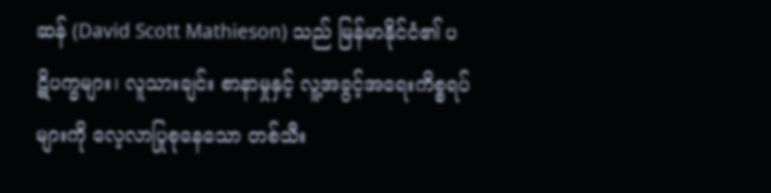ဆန် (David Scott Mathieson) သည် မြန်မာနိုင်ငံ၏ ပဋိပက္ခများ၊ လူသားချင်း စာနာမှုနှင့် လူ့အခွင့်အရေးကိစ္စရပ်များကို လေ့လာပြုစုနေသော တစ်သီး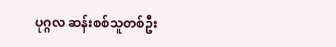ပုဂ္ဂလ ဆန်းစစ်သူတစ်ဦး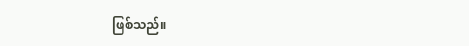ဖြစ်သည်။